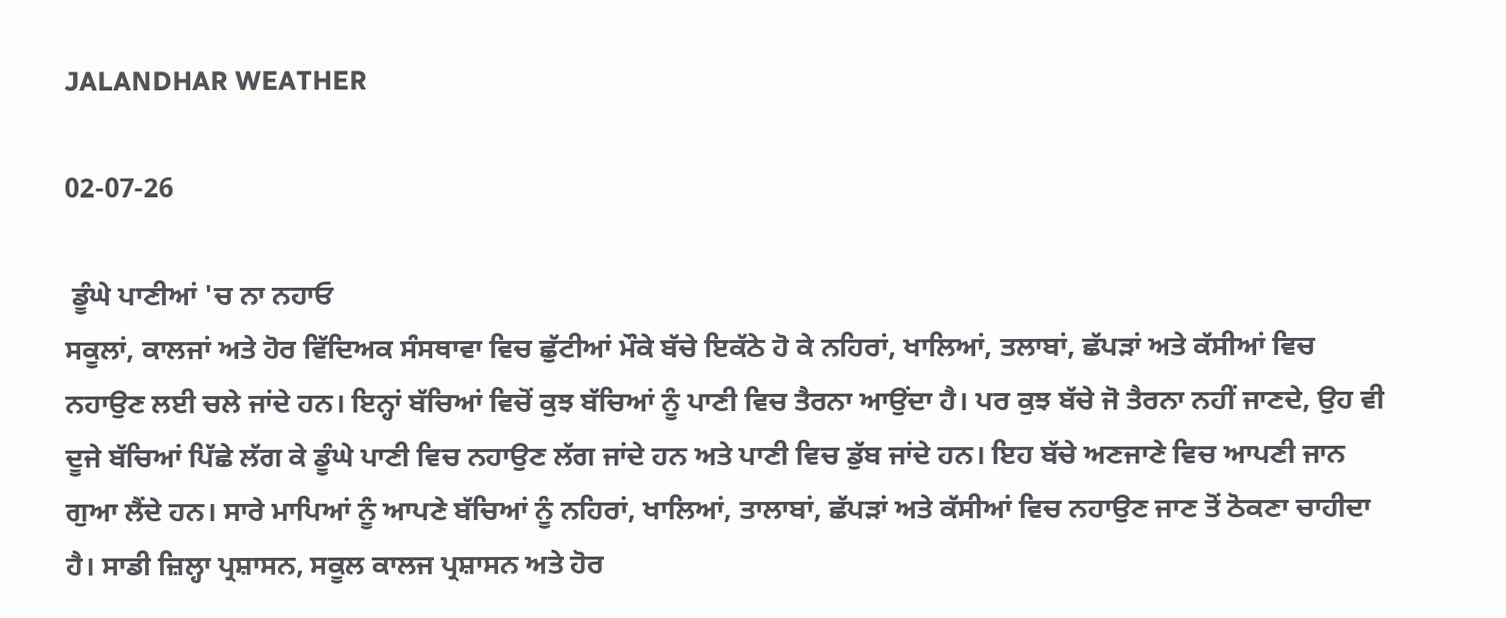JALANDHAR WEATHER

02-07-26

 ਡੂੰਘੇ ਪਾਣੀਆਂ 'ਚ ਨਾ ਨਹਾਓ
ਸਕੂਲਾਂ, ਕਾਲਜਾਂ ਅਤੇ ਹੋਰ ਵਿੱਦਿਅਕ ਸੰਸਥਾਵਾ ਵਿਚ ਛੁੱਟੀਆਂ ਮੌਕੇ ਬੱਚੇ ਇਕੱਠੇ ਹੋ ਕੇ ਨਹਿਰਾਂ, ਖਾਲਿਆਂ, ਤਲਾਬਾਂ, ਛੱਪੜਾਂ ਅਤੇ ਕੱਸੀਆਂ ਵਿਚ ਨਹਾਉਣ ਲਈ ਚਲੇ ਜਾਂਦੇ ਹਨ। ਇਨ੍ਹਾਂ ਬੱਚਿਆਂ ਵਿਚੋਂ ਕੁਝ ਬੱਚਿਆਂ ਨੂੰ ਪਾਣੀ ਵਿਚ ਤੈਰਨਾ ਆਉਂਦਾ ਹੈ। ਪਰ ਕੁਝ ਬੱਚੇ ਜੋ ਤੈਰਨਾ ਨਹੀਂ ਜਾਣਦੇ, ਉਹ ਵੀ ਦੂਜੇ ਬੱਚਿਆਂ ਪਿੱਛੇ ਲੱਗ ਕੇ ਡੂੰਘੇ ਪਾਣੀ ਵਿਚ ਨਹਾਉਣ ਲੱਗ ਜਾਂਦੇ ਹਨ ਅਤੇ ਪਾਣੀ ਵਿਚ ਡੁੱਬ ਜਾਂਦੇ ਹਨ। ਇਹ ਬੱਚੇ ਅਣਜਾਣੇ ਵਿਚ ਆਪਣੀ ਜਾਨ ਗੁਆ ਲੈਂਦੇ ਹਨ। ਸਾਰੇ ਮਾਪਿਆਂ ਨੂੰ ਆਪਣੇ ਬੱਚਿਆਂ ਨੂੰ ਨਹਿਰਾਂ, ਖਾਲਿਆਂ, ਤਾਲਾਬਾਂ, ਛੱਪੜਾਂ ਅਤੇ ਕੱਸੀਆਂ ਵਿਚ ਨਹਾਉਣ ਜਾਣ ਤੋਂ ਠੋਕਣਾ ਚਾਹੀਦਾ ਹੈ। ਸਾਡੀ ਜ਼ਿਲ੍ਹਾ ਪ੍ਰਸ਼ਾਸਨ, ਸਕੂਲ ਕਾਲਜ ਪ੍ਰਸ਼ਾਸਨ ਅਤੇ ਹੋਰ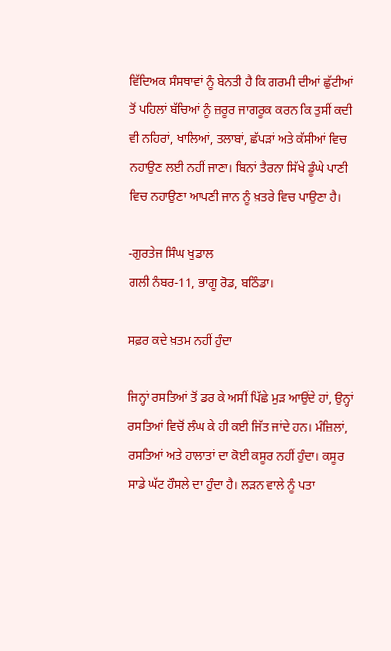ਵਿੱਦਿਅਕ ਸੰਸਥਾਵਾਂ ਨੂੰ ਬੇਨਤੀ ਹੈ ਕਿ ਗਰਮੀ ਦੀਆਂ ਛੁੱਟੀਆਂ ਤੋਂ ਪਹਿਲਾਂ ਬੱਚਿਆਂ ਨੂੰ ਜ਼ਰੂਰ ਜਾਗਰੂਕ ਕਰਨ ਕਿ ਤੁਸੀਂ ਕਦੀ ਵੀ ਨਹਿਰਾਂ, ਖਾਲਿਆਂ, ਤਲਾਬਾਂ, ਛੱਪੜਾਂ ਅਤੇ ਕੱਸੀਆਂ ਵਿਚ ਨਹਾਉਣ ਲਈ ਨਹੀਂ ਜਾਣਾ। ਬਿਨਾਂ ਤੈਰਨਾ ਸਿੱਖੇ ਡੂੰਘੇ ਪਾਣੀ ਵਿਚ ਨਹਾਉਣਾ ਆਪਣੀ ਜਾਨ ਨੂੰ ਖ਼ਤਰੇ ਵਿਚ ਪਾਉਣਾ ਹੈ।

-ਗੁਰਤੇਜ ਸਿੰਘ ਖੁਡਾਲ
ਗਲੀ ਨੰਬਰ-11, ਭਾਗੂ ਰੋਡ, ਬਠਿੰਡਾ।

ਸਫ਼ਰ ਕਦੇ ਖ਼ਤਮ ਨਹੀਂ ਹੁੰਦਾ

ਜਿਨ੍ਹਾਂ ਰਸਤਿਆਂ ਤੋਂ ਡਰ ਕੇ ਅਸੀਂ ਪਿੱਛੇ ਮੁੜ ਆਉਂਦੇ ਹਾਂ, ਉਨ੍ਹਾਂ ਰਸਤਿਆਂ ਵਿਚੋਂ ਲੰਘ ਕੇ ਹੀ ਕਈ ਜਿੱਤ ਜਾਂਦੇ ਹਨ। ਮੰਜ਼ਿਲਾਂ, ਰਸਤਿਆਂ ਅਤੇ ਹਾਲਾਤਾਂ ਦਾ ਕੋਈ ਕਸੂਰ ਨਹੀਂ ਹੁੰਦਾ। ਕਸੂਰ ਸਾਡੇ ਘੱਟ ਹੌਸਲੇ ਦਾ ਹੁੰਦਾ ਹੈ। ਲੜਨ ਵਾਲੇ ਨੂੰ ਪਤਾ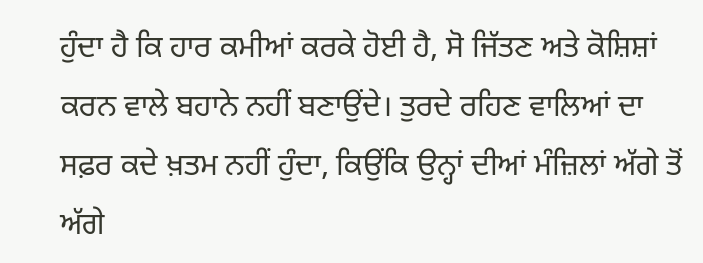ਹੁੰਦਾ ਹੈ ਕਿ ਹਾਰ ਕਮੀਆਂ ਕਰਕੇ ਹੋਈ ਹੈ, ਸੋ ਜਿੱਤਣ ਅਤੇ ਕੋਸ਼ਿਸ਼ਾਂ ਕਰਨ ਵਾਲੇ ਬਹਾਨੇ ਨਹੀਂ ਬਣਾਉਂਦੇ। ਤੁਰਦੇ ਰਹਿਣ ਵਾਲਿਆਂ ਦਾ ਸਫ਼ਰ ਕਦੇ ਖ਼ਤਮ ਨਹੀਂ ਹੁੰਦਾ, ਕਿਉਂਕਿ ਉਨ੍ਹਾਂ ਦੀਆਂ ਮੰਜ਼ਿਲਾਂ ਅੱਗੇ ਤੋਂ ਅੱਗੇ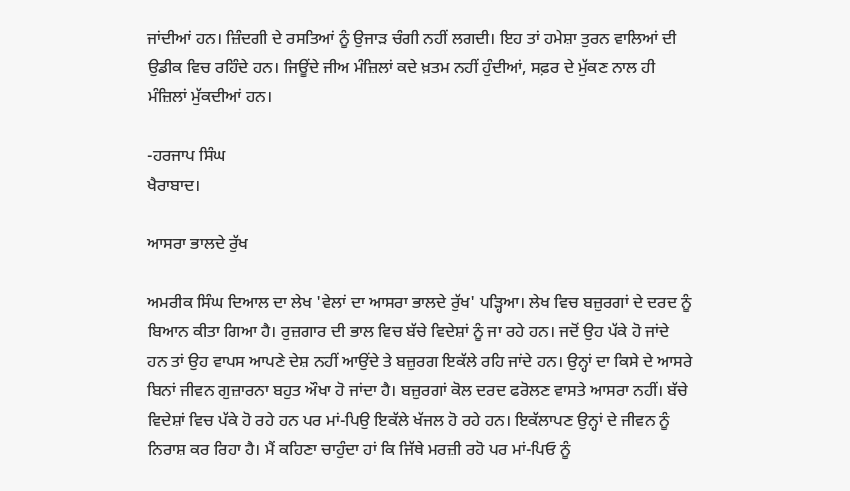ਜਾਂਦੀਆਂ ਹਨ। ਜ਼ਿੰਦਗੀ ਦੇ ਰਸਤਿਆਂ ਨੂੰ ਉਜਾੜ ਚੰਗੀ ਨਹੀਂ ਲਗਦੀ। ਇਹ ਤਾਂ ਹਮੇਸ਼ਾ ਤੁਰਨ ਵਾਲਿਆਂ ਦੀ ਉਡੀਕ ਵਿਚ ਰਹਿੰਦੇ ਹਨ। ਜਿਊਂਦੇ ਜੀਅ ਮੰਜ਼ਿਲਾਂ ਕਦੇ ਖ਼ਤਮ ਨਹੀਂ ਹੁੰਦੀਆਂ, ਸਫ਼ਰ ਦੇ ਮੁੱਕਣ ਨਾਲ ਹੀ ਮੰਜ਼ਿਲਾਂ ਮੁੱਕਦੀਆਂ ਹਨ।

-ਹਰਜਾਪ ਸਿੰਘ
ਖੈਰਾਬਾਦ।

ਆਸਰਾ ਭਾਲਦੇ ਰੁੱਖ

ਅਮਰੀਕ ਸਿੰਘ ਦਿਆਲ ਦਾ ਲੇਖ 'ਵੇਲਾਂ ਦਾ ਆਸਰਾ ਭਾਲਦੇ ਰੁੱਖ' ਪੜ੍ਹਿਆ। ਲੇਖ ਵਿਚ ਬਜ਼ੁਰਗਾਂ ਦੇ ਦਰਦ ਨੂੰ ਬਿਆਨ ਕੀਤਾ ਗਿਆ ਹੈ। ਰੁਜ਼ਗਾਰ ਦੀ ਭਾਲ ਵਿਚ ਬੱਚੇ ਵਿਦੇਸ਼ਾਂ ਨੂੰ ਜਾ ਰਹੇ ਹਨ। ਜਦੋਂ ਉਹ ਪੱਕੇ ਹੋ ਜਾਂਦੇ ਹਨ ਤਾਂ ਉਹ ਵਾਪਸ ਆਪਣੇ ਦੇਸ਼ ਨਹੀਂ ਆਉਂਦੇ ਤੇ ਬਜ਼ੁਰਗ ਇਕੱਲੇ ਰਹਿ ਜਾਂਦੇ ਹਨ। ਉਨ੍ਹਾਂ ਦਾ ਕਿਸੇ ਦੇ ਆਸਰੇ ਬਿਨਾਂ ਜੀਵਨ ਗੁਜ਼ਾਰਨਾ ਬਹੁਤ ਔਖਾ ਹੋ ਜਾਂਦਾ ਹੈ। ਬਜ਼ੁਰਗਾਂ ਕੋਲ ਦਰਦ ਫਰੋਲਣ ਵਾਸਤੇ ਆਸਰਾ ਨਹੀਂ। ਬੱਚੇ ਵਿਦੇਸ਼ਾਂ ਵਿਚ ਪੱਕੇ ਹੋ ਰਹੇ ਹਨ ਪਰ ਮਾਂ-ਪਿਉ ਇਕੱਲੇ ਖੱਜਲ ਹੋ ਰਹੇ ਹਨ। ਇਕੱਲਾਪਣ ਉਨ੍ਹਾਂ ਦੇ ਜੀਵਨ ਨੂੰ ਨਿਰਾਸ਼ ਕਰ ਰਿਹਾ ਹੈ। ਮੈਂ ਕਹਿਣਾ ਚਾਹੁੰਦਾ ਹਾਂ ਕਿ ਜਿੱਥੇ ਮਰਜ਼ੀ ਰਹੋ ਪਰ ਮਾਂ-ਪਿਓ ਨੂੰ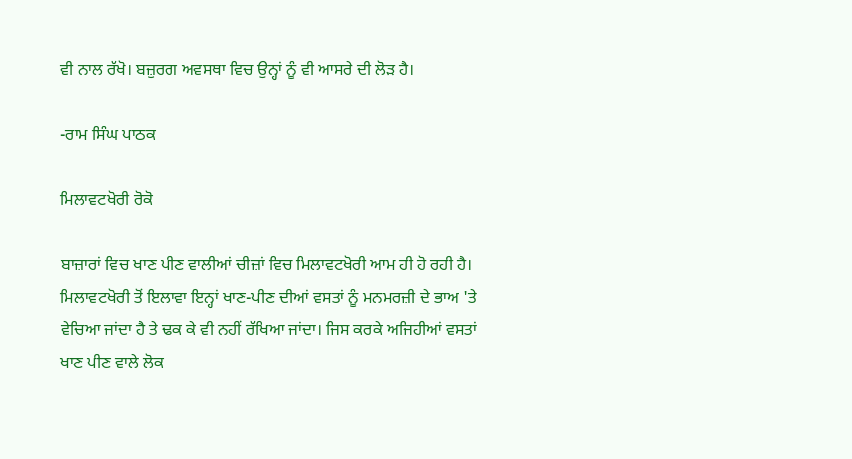ਵੀ ਨਾਲ ਰੱਖੋ। ਬਜ਼ੁਰਗ ਅਵਸਥਾ ਵਿਚ ਉਨ੍ਹਾਂ ਨੂੰ ਵੀ ਆਸਰੇ ਦੀ ਲੋੜ ਹੈ।

-ਰਾਮ ਸਿੰਘ ਪਾਠਕ

ਮਿਲਾਵਟਖੋਰੀ ਰੋਕੋ

ਬਾਜ਼ਾਰਾਂ ਵਿਚ ਖਾਣ ਪੀਣ ਵਾਲੀਆਂ ਚੀਜ਼ਾਂ ਵਿਚ ਮਿਲਾਵਟਖੋਰੀ ਆਮ ਹੀ ਹੋ ਰਹੀ ਹੈ। ਮਿਲਾਵਟਖੋਰੀ ਤੋਂ ਇਲਾਵਾ ਇਨ੍ਹਾਂ ਖਾਣ-ਪੀਣ ਦੀਆਂ ਵਸਤਾਂ ਨੂੰ ਮਨਮਰਜ਼ੀ ਦੇ ਭਾਅ 'ਤੇ ਵੇਚਿਆ ਜਾਂਦਾ ਹੈ ਤੇ ਢਕ ਕੇ ਵੀ ਨਹੀਂ ਰੱਖਿਆ ਜਾਂਦਾ। ਜਿਸ ਕਰਕੇ ਅਜਿਹੀਆਂ ਵਸਤਾਂ ਖਾਣ ਪੀਣ ਵਾਲੇ ਲੋਕ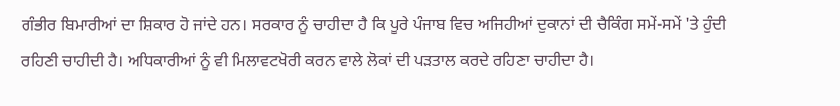ਗੰਭੀਰ ਬਿਮਾਰੀਆਂ ਦਾ ਸ਼ਿਕਾਰ ਹੋ ਜਾਂਦੇ ਹਨ। ਸਰਕਾਰ ਨੂੰ ਚਾਹੀਦਾ ਹੈ ਕਿ ਪੂਰੇ ਪੰਜਾਬ ਵਿਚ ਅਜਿਹੀਆਂ ਦੁਕਾਨਾਂ ਦੀ ਚੈਕਿੰਗ ਸਮੇਂ-ਸਮੇਂ 'ਤੇ ਹੁੰਦੀ ਰਹਿਣੀ ਚਾਹੀਦੀ ਹੈ। ਅਧਿਕਾਰੀਆਂ ਨੂੰ ਵੀ ਮਿਲਾਵਟਖੋਰੀ ਕਰਨ ਵਾਲੇ ਲੋਕਾਂ ਦੀ ਪੜਤਾਲ ਕਰਦੇ ਰਹਿਣਾ ਚਾਹੀਦਾ ਹੈ।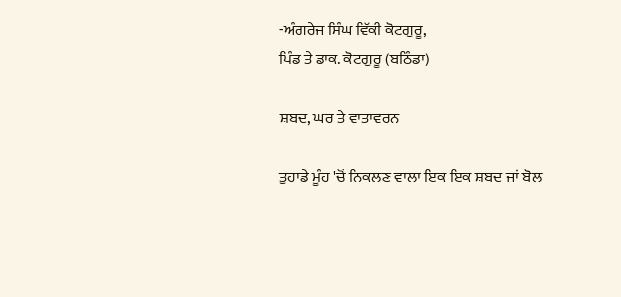-ਅੰਗਰੇਜ ਸਿੰਘ ਵਿੱਕੀ ਕੋਟਗੁਰੂ,
ਪਿੰਡ ਤੇ ਡਾਕ. ਕੋਟਗੁਰੂ (ਬਠਿੰਡਾ)

ਸ਼ਬਦ, ਘਰ ਤੇ ਵਾਤਾਵਰਨ

ਤੁਹਾਡੇ ਮੂੰਹ 'ਚੋਂ ਨਿਕਲਣ ਵਾਲਾ ਇਕ ਇਕ ਸ਼ਬਦ ਜਾਂ ਬੋਲ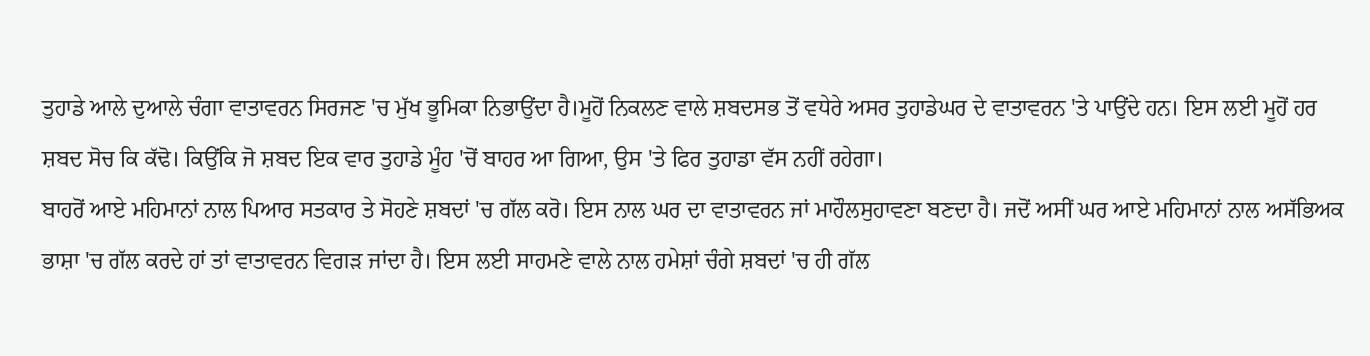ਤੁਹਾਡੇ ਆਲੇ ਦੁਆਲੇ ਚੰਗਾ ਵਾਤਾਵਰਨ ਸਿਰਜਣ 'ਚ ਮੁੱਖ ਭੂਮਿਕਾ ਨਿਭਾਉਂਦਾ ਹੈ।ਮੂਹੋਂ ਨਿਕਲਣ ਵਾਲੇ ਸ਼ਬਦਸਭ ਤੋਂ ਵਧੇਰੇ ਅਸਰ ਤੁਹਾਡੇਘਰ ਦੇ ਵਾਤਾਵਰਨ 'ਤੇ ਪਾਉਂਦੇ ਹਨ। ਇਸ ਲਈ ਮੂਹੋਂ ਹਰ ਸ਼ਬਦ ਸੋਚ ਕਿ ਕੱਢੋ। ਕਿਉਂਕਿ ਜੋ ਸ਼ਬਦ ਇਕ ਵਾਰ ਤੁਹਾਡੇ ਮੂੰਹ 'ਚੋਂ ਬਾਹਰ ਆ ਗਿਆ, ਉਸ 'ਤੇ ਫਿਰ ਤੁਹਾਡਾ ਵੱਸ ਨਹੀਂ ਰਹੇਗਾ।
ਬਾਹਰੋਂ ਆਏ ਮਹਿਮਾਨਾਂ ਨਾਲ ਪਿਆਰ ਸਤਕਾਰ ਤੇ ਸੋਹਣੇ ਸ਼ਬਦਾਂ 'ਚ ਗੱਲ ਕਰੋ। ਇਸ ਨਾਲ ਘਰ ਦਾ ਵਾਤਾਵਰਨ ਜਾਂ ਮਾਹੌਲਸੁਹਾਵਣਾ ਬਣਦਾ ਹੈ। ਜਦੋਂ ਅਸੀਂ ਘਰ ਆਏ ਮਹਿਮਾਨਾਂ ਨਾਲ ਅਸੱਭਿਅਕ ਭਾਸ਼ਾ 'ਚ ਗੱਲ ਕਰਦੇ ਹਾਂ ਤਾਂ ਵਾਤਾਵਰਨ ਵਿਗੜ ਜਾਂਦਾ ਹੈ। ਇਸ ਲਈ ਸਾਹਮਣੇ ਵਾਲੇ ਨਾਲ ਹਮੇਸ਼ਾਂ ਚੰਗੇ ਸ਼ਬਦਾਂ 'ਚ ਹੀ ਗੱਲ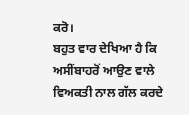ਕਰੋ।
ਬਹੁਤ ਵਾਰ ਦੇਖਿਆ ਹੈ ਕਿ ਅਸੀਂਬਾਹਰੋਂ ਆਉਣ ਵਾਲੇ ਵਿਅਕਤੀ ਨਾਲ ਗੱਲ ਕਰਦੇ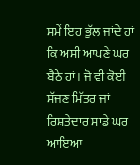ਸਮੇਂ ਇਹ ਭੁੱਲ ਜਾਂਦੇ ਹਾਂ ਕਿ ਅਸੀ ਆਪਣੇ ਘਰ ਬੈਠੇ ਹਾਂ। ਜੋ ਵੀ ਕੋਈ ਸੱਜਣ ਮਿੱਤਰ ਜਾਂ ਰਿਸ਼ਤੇਦਾਰ ਸਾਡੇ ਘਰ ਆਇਆ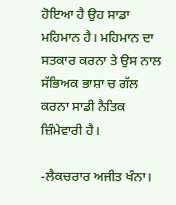ਹੋਇਆ ਹੈ ਉਹ ਸਾਡਾ ਮਹਿਮਾਨ ਹੈ। ਮਹਿਮਾਨ ਦਾ ਸਤਕਾਰ ਕਰਨਾ ਤੇ ਉਸ ਨਾਲ ਸੱਭਿਅਕ ਭਾਸ਼ਾ ਚ ਗੱਲ ਕਰਨਾ ਸਾਡੀ ਨੈਤਿਕ ਜ਼ਿੰਮੇਵਾਰੀ ਹੈ।

-ਲੈਕਚਰਾਰ ਅਜੀਤ ਖੰਨਾ।